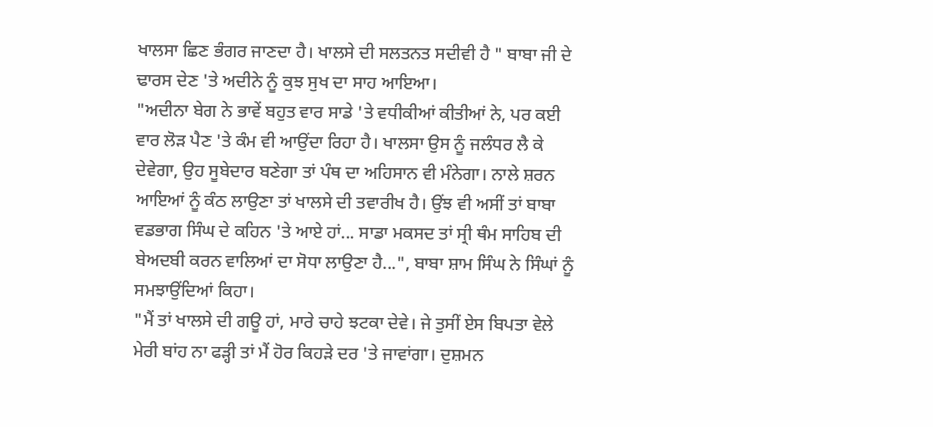ਖਾਲਸਾ ਛਿਣ ਭੰਗਰ ਜਾਣਦਾ ਹੈ। ਖਾਲਸੇ ਦੀ ਸਲਤਨਤ ਸਦੀਵੀ ਹੈ " ਬਾਬਾ ਜੀ ਦੇ ਢਾਰਸ ਦੇਣ 'ਤੇ ਅਦੀਨੇ ਨੂੰ ਕੁਝ ਸੁਖ ਦਾ ਸਾਹ ਆਇਆ।
"ਅਦੀਨਾ ਬੇਗ ਨੇ ਭਾਵੇਂ ਬਹੁਤ ਵਾਰ ਸਾਡੇ 'ਤੇ ਵਧੀਕੀਆਂ ਕੀਤੀਆਂ ਨੇ, ਪਰ ਕਈ ਵਾਰ ਲੋੜ ਪੈਣ 'ਤੇ ਕੰਮ ਵੀ ਆਉਂਦਾ ਰਿਹਾ ਹੈ। ਖਾਲਸਾ ਉਸ ਨੂੰ ਜਲੰਧਰ ਲੈ ਕੇ ਦੇਵੇਗਾ, ਉਹ ਸੂਬੇਦਾਰ ਬਣੇਗਾ ਤਾਂ ਪੰਥ ਦਾ ਅਹਿਸਾਨ ਵੀ ਮੰਨੇਗਾ। ਨਾਲੇ ਸ਼ਰਨ ਆਇਆਂ ਨੂੰ ਕੰਠ ਲਾਉਣਾ ਤਾਂ ਖਾਲਸੇ ਦੀ ਤਵਾਰੀਖ ਹੈ। ਉਂਝ ਵੀ ਅਸੀਂ ਤਾਂ ਬਾਬਾ ਵਡਭਾਗ ਸਿੰਘ ਦੇ ਕਹਿਨ 'ਤੇ ਆਏ ਹਾਂ... ਸਾਡਾ ਮਕਸਦ ਤਾਂ ਸ੍ਰੀ ਥੰਮ ਸਾਹਿਬ ਦੀ ਬੇਅਦਬੀ ਕਰਨ ਵਾਲਿਆਂ ਦਾ ਸੋਧਾ ਲਾਉਣਾ ਹੈ...", ਬਾਬਾ ਸ਼ਾਮ ਸਿੰਘ ਨੇ ਸਿੰਘਾਂ ਨੂੰ ਸਮਝਾਉਂਦਿਆਂ ਕਿਹਾ।
"ਮੈਂ ਤਾਂ ਖਾਲਸੇ ਦੀ ਗਊ ਹਾਂ, ਮਾਰੇ ਚਾਹੇ ਝਟਕਾ ਦੇਵੇ। ਜੇ ਤੁਸੀਂ ਏਸ ਬਿਪਤਾ ਵੇਲੇ ਮੇਰੀ ਬਾਂਹ ਨਾ ਫੜ੍ਹੀ ਤਾਂ ਮੈਂ ਹੋਰ ਕਿਹੜੇ ਦਰ 'ਤੇ ਜਾਵਾਂਗਾ। ਦੁਸ਼ਮਨ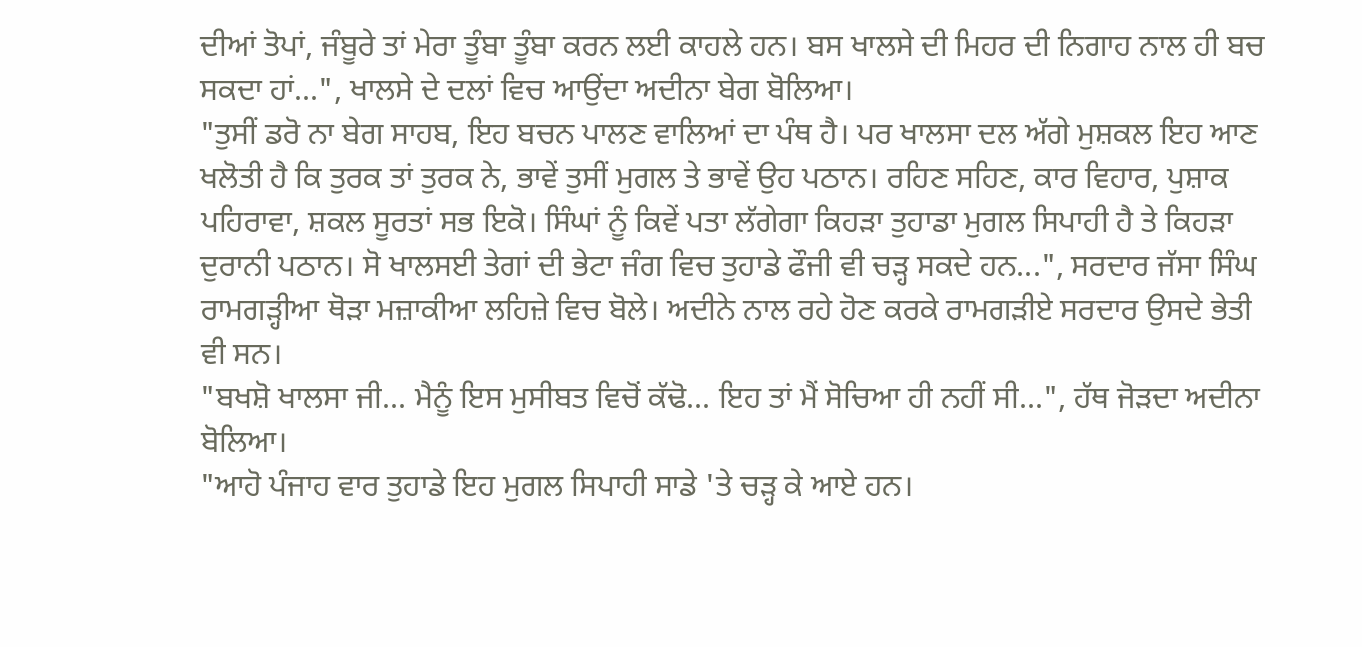ਦੀਆਂ ਤੋਪਾਂ, ਜੰਬੂਰੇ ਤਾਂ ਮੇਰਾ ਤੂੰਬਾ ਤੂੰਬਾ ਕਰਨ ਲਈ ਕਾਹਲੇ ਹਨ। ਬਸ ਖਾਲਸੇ ਦੀ ਮਿਹਰ ਦੀ ਨਿਗਾਹ ਨਾਲ ਹੀ ਬਚ ਸਕਦਾ ਹਾਂ...", ਖਾਲਸੇ ਦੇ ਦਲਾਂ ਵਿਚ ਆਉਂਦਾ ਅਦੀਨਾ ਬੇਗ ਬੋਲਿਆ।
"ਤੁਸੀਂ ਡਰੋ ਨਾ ਬੇਗ ਸਾਹਬ, ਇਹ ਬਚਨ ਪਾਲਣ ਵਾਲਿਆਂ ਦਾ ਪੰਥ ਹੈ। ਪਰ ਖਾਲਸਾ ਦਲ ਅੱਗੇ ਮੁਸ਼ਕਲ ਇਹ ਆਣ ਖਲੋਤੀ ਹੈ ਕਿ ਤੁਰਕ ਤਾਂ ਤੁਰਕ ਨੇ, ਭਾਵੇਂ ਤੁਸੀਂ ਮੁਗਲ ਤੇ ਭਾਵੇਂ ਉਹ ਪਠਾਨ। ਰਹਿਣ ਸਹਿਣ, ਕਾਰ ਵਿਹਾਰ, ਪੁਸ਼ਾਕ ਪਹਿਰਾਵਾ, ਸ਼ਕਲ ਸੂਰਤਾਂ ਸਭ ਇਕੋ। ਸਿੰਘਾਂ ਨੂੰ ਕਿਵੇਂ ਪਤਾ ਲੱਗੇਗਾ ਕਿਹੜਾ ਤੁਹਾਡਾ ਮੁਗਲ ਸਿਪਾਹੀ ਹੈ ਤੇ ਕਿਹੜਾ ਦੁਰਾਨੀ ਪਠਾਨ। ਸੋ ਖਾਲਸਈ ਤੇਗਾਂ ਦੀ ਭੇਟਾ ਜੰਗ ਵਿਚ ਤੁਹਾਡੇ ਫੌਜੀ ਵੀ ਚੜ੍ਹ ਸਕਦੇ ਹਨ...", ਸਰਦਾਰ ਜੱਸਾ ਸਿੰਘ ਰਾਮਗੜ੍ਹੀਆ ਥੋੜਾ ਮਜ਼ਾਕੀਆ ਲਹਿਜ਼ੇ ਵਿਚ ਬੋਲੇ। ਅਦੀਨੇ ਨਾਲ ਰਹੇ ਹੋਣ ਕਰਕੇ ਰਾਮਗੜੀਏ ਸਰਦਾਰ ਉਸਦੇ ਭੇਤੀ ਵੀ ਸਨ।
"ਬਖਸ਼ੋ ਖਾਲਸਾ ਜੀ... ਮੈਨੂੰ ਇਸ ਮੁਸੀਬਤ ਵਿਚੋਂ ਕੱਢੋ... ਇਹ ਤਾਂ ਮੈਂ ਸੋਚਿਆ ਹੀ ਨਹੀਂ ਸੀ...", ਹੱਥ ਜੋੜਦਾ ਅਦੀਨਾ ਬੋਲਿਆ।
"ਆਹੋ ਪੰਜਾਹ ਵਾਰ ਤੁਹਾਡੇ ਇਹ ਮੁਗਲ ਸਿਪਾਹੀ ਸਾਡੇ 'ਤੇ ਚੜ੍ਹ ਕੇ ਆਏ ਹਨ।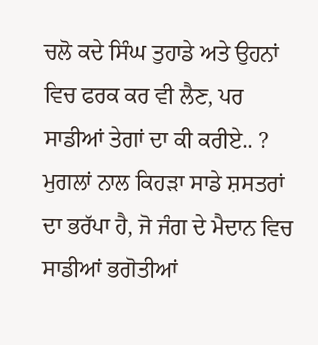ਚਲੋ ਕਦੇ ਸਿੰਘ ਤੁਹਾਡੇ ਅਤੇ ਉਹਨਾਂ ਵਿਚ ਫਰਕ ਕਰ ਵੀ ਲੈਣ, ਪਰ ਸਾਡੀਆਂ ਤੇਗਾਂ ਦਾ ਕੀ ਕਰੀਏ.. ? ਮੁਗਲਾਂ ਨਾਲ ਕਿਹੜਾ ਸਾਡੇ ਸ਼ਸਤਰਾਂ ਦਾ ਭਰੱਪਾ ਹੈ, ਜੋ ਜੰਗ ਦੇ ਮੈਦਾਨ ਵਿਚ ਸਾਡੀਆਂ ਭਗੋਤੀਆਂ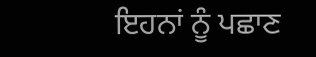ਇਹਨਾਂ ਨੂੰ ਪਛਾਣ